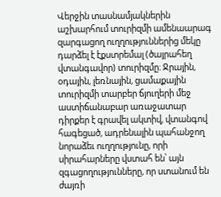Վերջին տասնամյակներին աշխարհում տուրիզմի ամենաարագ զարգացող ուղղություններից մեկը դարձել է էքստրեմալ (ծայրահեղ վտանգավոր) տուրիզմը։ Ջրային, օդային, լեռնային, ցամաքային տուրիզմի տարբեր ճյուղերի մեջ աստիճանաբար առաջատար դիրքեր է գրավել ակտիվ, վտանգով հագեցած, ադրենալին պահանջող նորաձեւ ուղղությունը, որի սիրահարները վստահ են՝ այն զգացողությունները, որ ստանում են ժայռի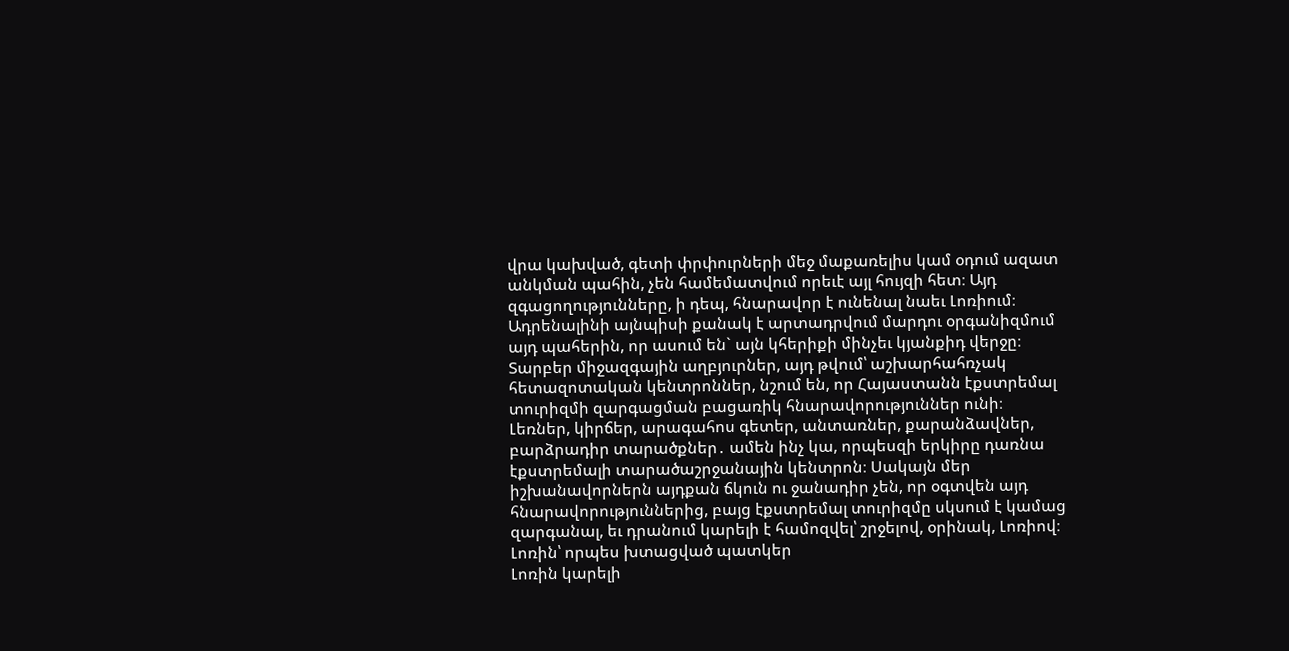վրա կախված, գետի փրփուրների մեջ մաքառելիս կամ օդում ազատ անկման պահին, չեն համեմատվում որեւէ այլ հույզի հետ։ Այդ զգացողությունները, ի դեպ, հնարավոր է ունենալ նաեւ Լոռիում։
Ադրենալինի այնպիսի քանակ է արտադրվում մարդու օրգանիզմում այդ պահերին, որ ասում են` այն կհերիքի մինչեւ կյանքիդ վերջը։ Տարբեր միջազգային աղբյուրներ, այդ թվում՝ աշխարհահռչակ հետազոտական կենտրոններ, նշում են, որ Հայաստանն էքստրեմալ տուրիզմի զարգացման բացառիկ հնարավորություններ ունի։ Լեռներ, կիրճեր, արագահոս գետեր, անտառներ, քարանձավներ, բարձրադիր տարածքներ․ ամեն ինչ կա, որպեսզի երկիրը դառնա էքստրեմալի տարածաշրջանային կենտրոն։ Սակայն մեր իշխանավորներն այդքան ճկուն ու ջանադիր չեն, որ օգտվեն այդ հնարավորություններից, բայց էքստրեմալ տուրիզմը սկսում է կամաց զարգանալ, եւ դրանում կարելի է համոզվել՝ շրջելով, օրինակ, Լոռիով։
Լոռին՝ որպես խտացված պատկեր
Լոռին կարելի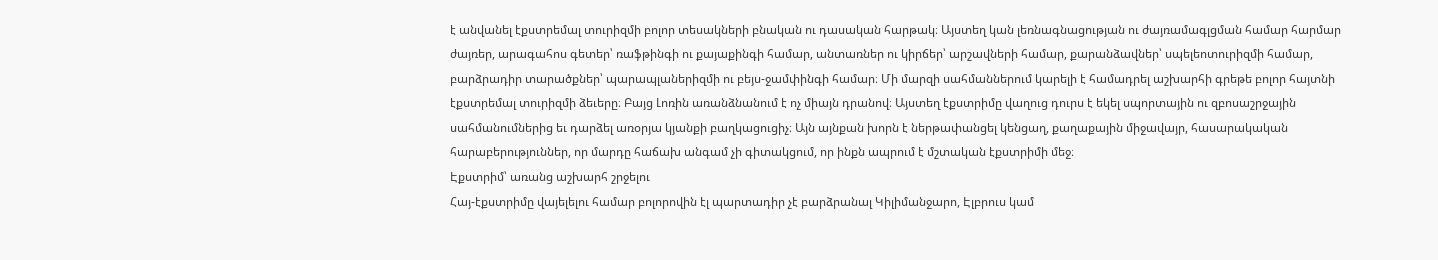է անվանել էքստրեմալ տուրիզմի բոլոր տեսակների բնական ու դասական հարթակ։ Այստեղ կան լեռնագնացության ու ժայռամագլցման համար հարմար ժայռեր, արագահոս գետեր՝ ռաֆթինգի ու քայաքինգի համար, անտառներ ու կիրճեր՝ արշավների համար, քարանձավներ՝ սպելեոտուրիզմի համար, բարձրադիր տարածքներ՝ պարապլաներիզմի ու բեյս-ջամփինգի համար։ Մի մարզի սահմաններում կարելի է համադրել աշխարհի գրեթե բոլոր հայտնի էքստրեմալ տուրիզմի ձեւերը։ Բայց Լոռին առանձնանում է ոչ միայն դրանով։ Այստեղ էքստրիմը վաղուց դուրս է եկել սպորտային ու զբոսաշրջային սահմանումներից եւ դարձել առօրյա կյանքի բաղկացուցիչ։ Այն այնքան խորն է ներթափանցել կենցաղ, քաղաքային միջավայր, հասարակական հարաբերություններ, որ մարդը հաճախ անգամ չի գիտակցում, որ ինքն ապրում է մշտական էքստրիմի մեջ։
Էքստրիմ՝ առանց աշխարհ շրջելու
Հայ-էքստրիմը վայելելու համար բոլորովին էլ պարտադիր չէ բարձրանալ Կիլիմանջարո, Էլբրուս կամ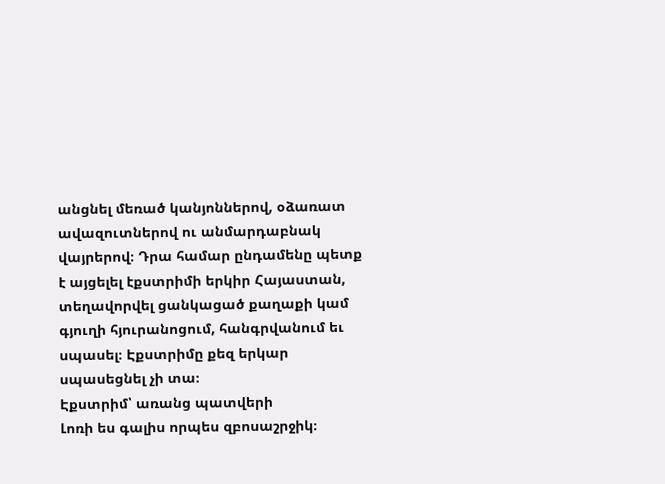անցնել մեռած կանյոններով, օձառատ ավազուտներով ու անմարդաբնակ վայրերով։ Դրա համար ընդամենը պետք է այցելել էքստրիմի երկիր Հայաստան, տեղավորվել ցանկացած քաղաքի կամ գյուղի հյուրանոցում, հանգրվանում եւ սպասել։ Էքստրիմը քեզ երկար սպասեցնել չի տա։
Էքստրիմ՝ առանց պատվերի
Լոռի ես գալիս որպես զբոսաշրջիկ։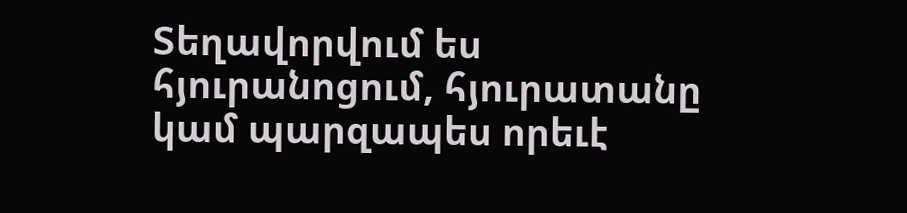Տեղավորվում ես հյուրանոցում, հյուրատանը կամ պարզապես որեւէ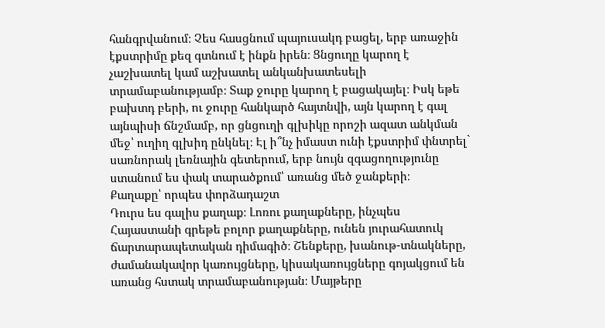հանգրվանում։ Չես հասցնում պայուսակդ բացել, երբ առաջին էքստրիմը քեզ գտնում է ինքն իրեն։ Ցնցուղը կարող է չաշխատել կամ աշխատել անկանխատեսելի տրամաբանությամբ։ Տաք ջուրը կարող է բացակայել։ Իսկ եթե բախտդ բերի, ու ջուրը հանկարծ հայտնվի, այն կարող է գալ այնպիսի ճնշմամբ, որ ցնցուղի գլխիկը որոշի ազատ անկման մեջ՝ ուղիղ գլխիդ ընկնել։ Էլ ի՞նչ իմաստ ունի էքստրիմ փնտրել` սառնորակ լեռնային գետերում, երբ նույն զգացողությունը ստանում ես փակ տարածքում՝ առանց մեծ ջանքերի։
Քաղաքը՝ որպես փորձադաշտ
Դուրս ես գալիս քաղաք։ Լոռու քաղաքները, ինչպես Հայաստանի գրեթե բոլոր քաղաքները, ունեն յուրահատուկ ճարտարապետական դիմագիծ։ Շենքերը, խանութ-տնակները, ժամանակավոր կառույցները, կիսակառույցները գոյակցում են առանց հստակ տրամաբանության։ Մայթերը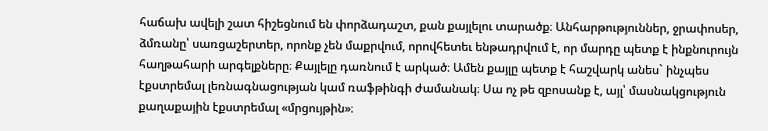հաճախ ավելի շատ հիշեցնում են փորձադաշտ, քան քայլելու տարածք։ Անհարթություններ, ջրափոսեր, ձմռանը՝ սառցաշերտեր, որոնք չեն մաքրվում, որովհետեւ ենթադրվում է, որ մարդը պետք է ինքնուրույն հաղթահարի արգելքները։ Քայլելը դառնում է արկած։ Ամեն քայլը պետք է հաշվարկ անես` ինչպես էքստրեմալ լեռնագնացության կամ ռաֆթինգի ժամանակ։ Սա ոչ թե զբոսանք է, այլ՝ մասնակցություն քաղաքային էքստրեմալ «մրցույթին»։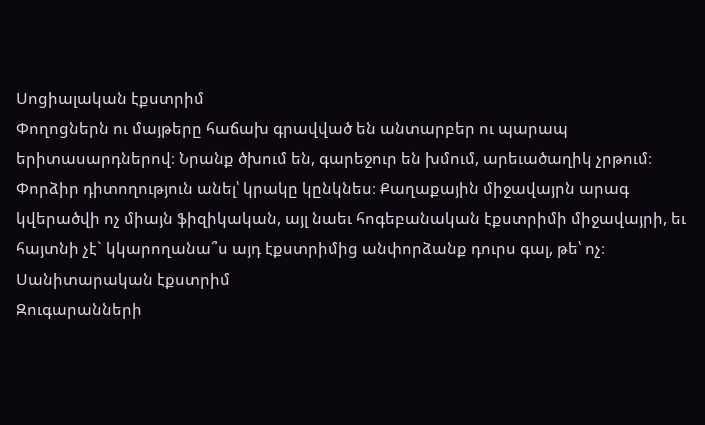Սոցիալական էքստրիմ
Փողոցներն ու մայթերը հաճախ գրավված են անտարբեր ու պարապ երիտասարդներով։ Նրանք ծխում են, գարեջուր են խմում, արեւածաղիկ չրթում։ Փորձիր դիտողություն անել՝ կրակը կընկնես։ Քաղաքային միջավայրն արագ կվերածվի ոչ միայն ֆիզիկական, այլ նաեւ հոգեբանական էքստրիմի միջավայրի, եւ հայտնի չէ` կկարողանա՞ս այդ էքստրիմից անփորձանք դուրս գալ, թե՝ ոչ։
Սանիտարական էքստրիմ
Զուգարանների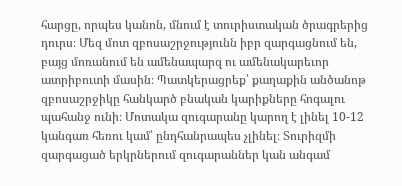հարցը, որպես կանոն, մնում է տուրիստական ծրագրերից դուրս։ Մեզ մոտ զբոսաշրջությունն իբր զարգացնում են, բայց մոռանում են ամենապարզ ու ամենակարեւոր ատրիբուտի մասին։ Պատկերացրեք՝ քաղաքին անծանոթ զբոսաշրջիկը հանկարծ բնական կարիքները հոգալու պահանջ ունի։ Մոտակա զուգարանը կարող է լինել 10-12 կանգառ հեռու կամ՝ ընդհանրապես չլինել։ Տուրիզմի զարգացած երկրներում զուգարաններ կան անգամ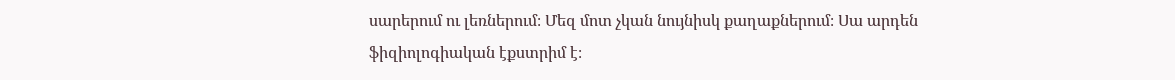սարերում ու լեռներում։ Մեզ մոտ չկան նույնիսկ քաղաքներում։ Սա արդեն ֆիզիոլոգիական էքստրիմ է։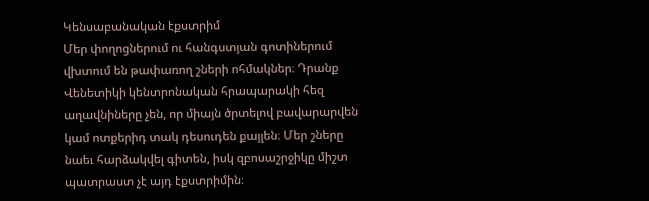Կենսաբանական էքստրիմ
Մեր փողոցներում ու հանգստյան գոտիներում վխտում են թափառող շների ոհմակներ։ Դրանք Վենետիկի կենտրոնական հրապարակի հեզ աղավնիները չեն, որ միայն ծրտելով բավարարվեն կամ ոտքերիդ տակ դեսուդեն քայլեն։ Մեր շները նաեւ հարձակվել գիտեն, իսկ զբոսաշրջիկը միշտ պատրաստ չէ այդ էքստրիմին։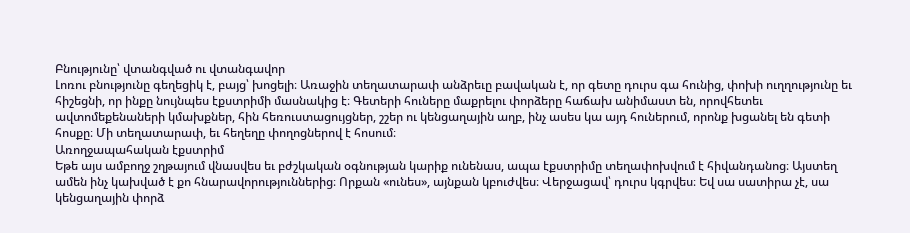Բնությունը՝ վտանգված ու վտանգավոր
Լոռու բնությունը գեղեցիկ է, բայց՝ խոցելի։ Առաջին տեղատարափ անձրեւը բավական է, որ գետը դուրս գա հունից, փոխի ուղղությունը եւ հիշեցնի, որ ինքը նույնպես էքստրիմի մասնակից է։ Գետերի հուները մաքրելու փորձերը հաճախ անիմաստ են, որովհետեւ ավտոմեքենաների կմախքներ, հին հեռուստացույցներ, շշեր ու կենցաղային աղբ, ինչ ասես կա այդ հուներում, որոնք խցանել են գետի հոսքը։ Մի տեղատարափ, եւ հեղեղը փողոցներով է հոսում։
Առողջապահական էքստրիմ
Եթե այս ամբողջ շղթայում վնասվես եւ բժշկական օգնության կարիք ունենաս, ապա էքստրիմը տեղափոխվում է հիվանդանոց։ Այստեղ ամեն ինչ կախված է քո հնարավորություններից։ Որքան «ունես», այնքան կբուժվես։ Վերջացավ՝ դուրս կգրվես։ Եվ սա սատիրա չէ, սա կենցաղային փորձ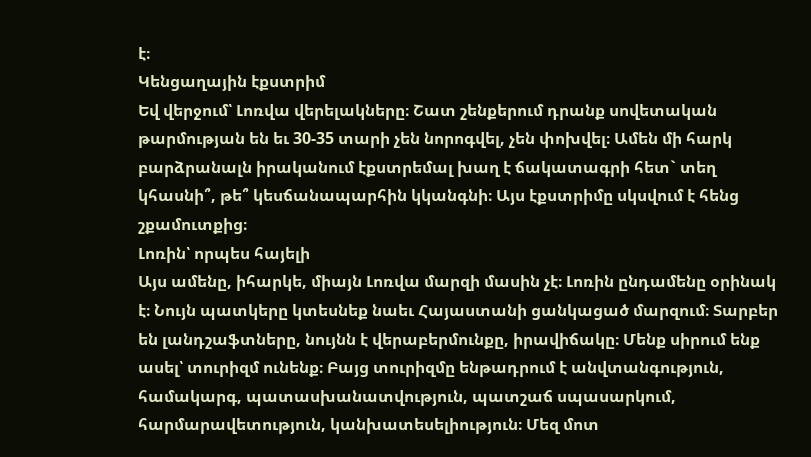է։
Կենցաղային էքստրիմ
Եվ վերջում՝ Լոռվա վերելակները։ Շատ շենքերում դրանք սովետական թարմության են եւ 30-35 տարի չեն նորոգվել, չեն փոխվել։ Ամեն մի հարկ բարձրանալն իրականում էքստրեմալ խաղ է ճակատագրի հետ` տեղ կհասնի՞, թե՞ կեսճանապարհին կկանգնի։ Այս էքստրիմը սկսվում է հենց շքամուտքից։
Լոռին՝ որպես հայելի
Այս ամենը, իհարկե, միայն Լոռվա մարզի մասին չէ։ Լոռին ընդամենը օրինակ է։ Նույն պատկերը կտեսնեք նաեւ Հայաստանի ցանկացած մարզում։ Տարբեր են լանդշաֆտները, նույնն է վերաբերմունքը, իրավիճակը։ Մենք սիրում ենք ասել՝ տուրիզմ ունենք։ Բայց տուրիզմը ենթադրում է անվտանգություն, համակարգ, պատասխանատվություն, պատշաճ սպասարկում, հարմարավետություն, կանխատեսելիություն։ Մեզ մոտ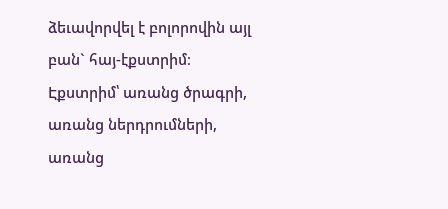ձեւավորվել է բոլորովին այլ բան` հայ-էքստրիմ։ Էքստրիմ՝ առանց ծրագրի, առանց ներդրումների, առանց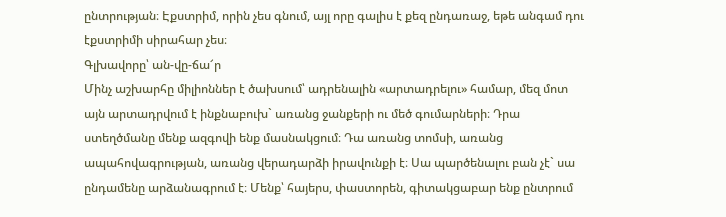ընտրության։ Էքստրիմ, որին չես գնում, այլ որը գալիս է քեզ ընդառաջ, եթե անգամ դու էքստրիմի սիրահար չես։
Գլխավորը՝ ան-վը-ճա՜ր
Մինչ աշխարհը միլիոններ է ծախսում՝ ադրենալին «արտադրելու» համար, մեզ մոտ այն արտադրվում է ինքնաբուխ` առանց ջանքերի ու մեծ գումարների։ Դրա ստեղծմանը մենք ազգովի ենք մասնակցում։ Դա առանց տոմսի, առանց ապահովագրության, առանց վերադարձի իրավունքի է։ Սա պարծենալու բան չէ` սա ընդամենը արձանագրում է։ Մենք՝ հայերս, փաստորեն, գիտակցաբար ենք ընտրում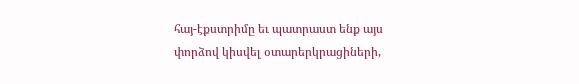հայ-էքստրիմը եւ պատրաստ ենք այս փորձով կիսվել օտարերկրացիների,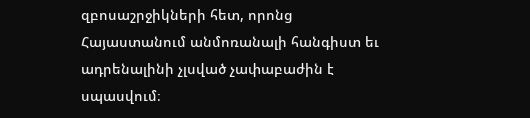զբոսաշրջիկների հետ, որոնց Հայաստանում անմոռանալի հանգիստ եւ ադրենալինի չլսված չափաբաժին է սպասվում։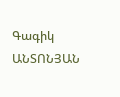Գագիկ ԱՆՏՈՆՅԱՆ